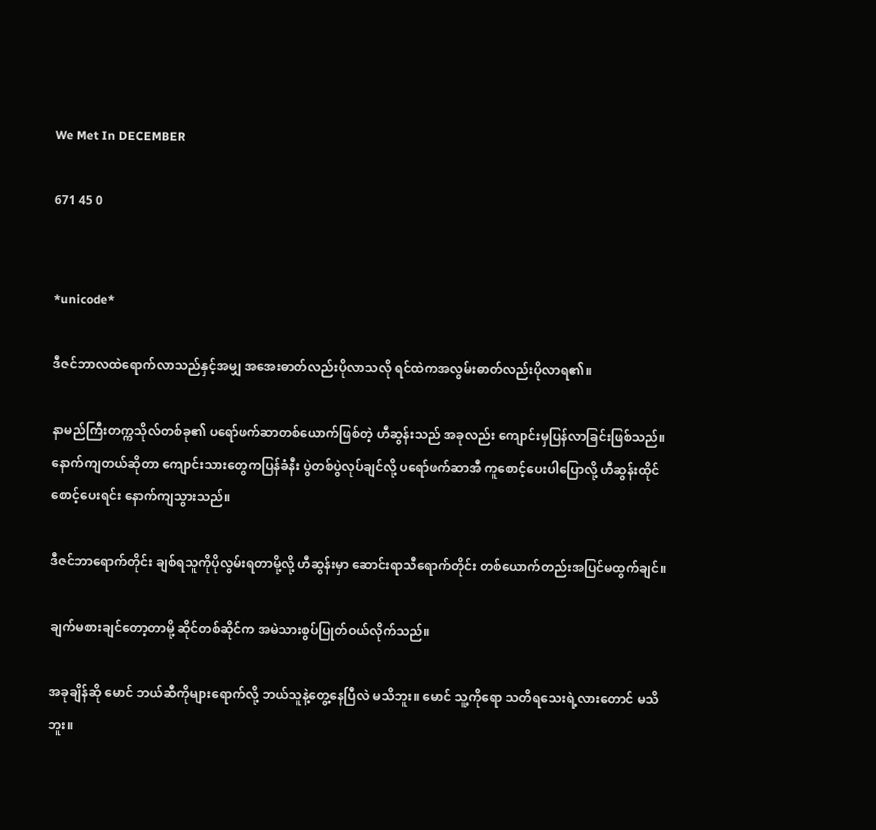We Met In DECEMBER

671 45 0


*unicode*

ဒီဇင်ဘာလထဲရောက်လာသည်နှင့်အမျှ အအေးဓာတ်လည်းပိုလာသလို ရင်ထဲကအလွမ်းဓာတ်လည်းပိုလာရ၏။

နာမည်ကြီးတက္ကသိုလ်တစ်ခု၏ ပရော်ဖက်ဆာတစ်ယောက်ဖြစ်တဲ့ ဟီဆွန်းသည် အခုလည်း ကျောင်းမှပြန်လာခြင်းဖြစ်သည်။နောက်ကျတယ်ဆိုတာ ကျောင်းသားတွေကပြန်ခံနီး ပွဲတစ်ပွဲလုပ်ချင်လို့ ပရော်ဖက်ဆာအီ ကူစောင့်ပေးပါပြောလို့ ဟီဆွန်းထိုင်စောင့်ပေးရင်း နောက်ကျသွားသည်။

ဒီဇင်ဘာရောက်တိုင်း ချစ်ရသူကိုပိုလွမ်းရတာမို့လို့ ဟီဆွန်းမှာ ဆောင်းရာသီရောက်တိုင်း တစ်ယောက်တည်းအပြင်မထွက်ချင်။

ချက်မစားချင်တော့တာမို့ ဆိုင်တစ်ဆိုင်က အမဲသားစွပ်ပြုတ်‌ဝယ်လိုက်သည်။

အခုချိန်ဆို မောင် ဘယ်ဆီကိုများရောက်လို့ ဘယ်သူနဲ့တွေ့နေပြီလဲ မသိဘူး။ မောင် သူ့ကိုရော သတိရသေးရဲ့လားတောင် မသိဘူး။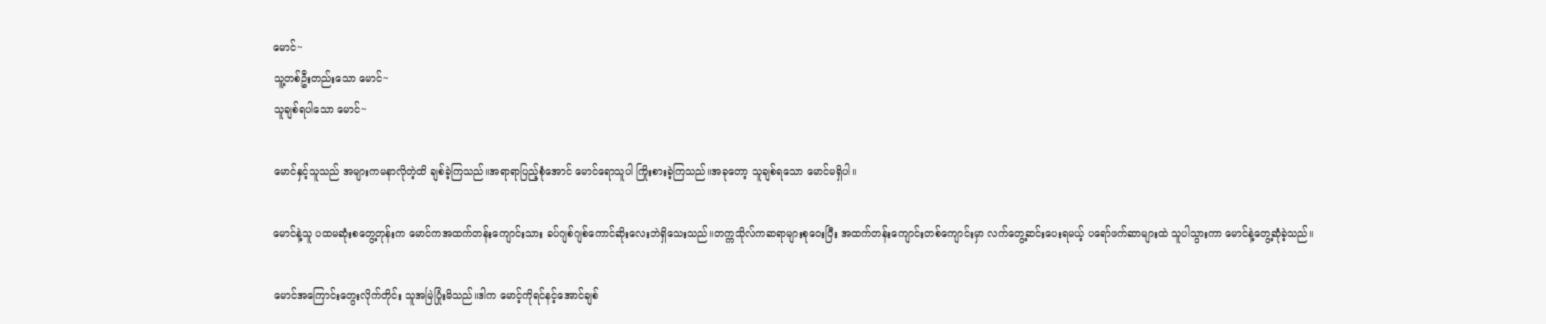မောင်~
သူ့တစ်ဦးတည်းသော မောင်~
သူချစ်ရပါသော မောင်~

မောင်နှင့်သူသည် အများကမနာလိုတဲ့ထိ ချစ်ခဲ့ကြသည်။အရာရာပြည့်စုံအောင် မောင်ရောသူပါ ကြိုးစားခဲ့ကြသည်။အခုတော့ သူချစ်ရသော မောင်မရှိပါ။

မောင်နဲ့သူ ပထမဆုံးစတွေ့တုန်းက မောင်ကအထက်တန်းကျောင်းသား ခပ်ဂျစ်ဂျစ်ကောင်ဆိုးလေးဘဲရှိသေးသည်။တက္ကသိုလ်ကဆရာများစုဝေးပြီး အထက်တန်းကျောင်းတစ်ကျောင်းမှာ လက်တွေ့ဆင်းပေးရမယ့် ပရော်ဖက်ဆာများထဲ သူပါသွားကာ မောင်နဲ့တွေ့ဆုံခဲ့သည်။

မောင်အကြောင်းတွေးလိုက်တိုင်း သူအမြဲပြုံးမိသည်။ဒါက မောင့်ကိုရင်နင့်အောင်ချစ်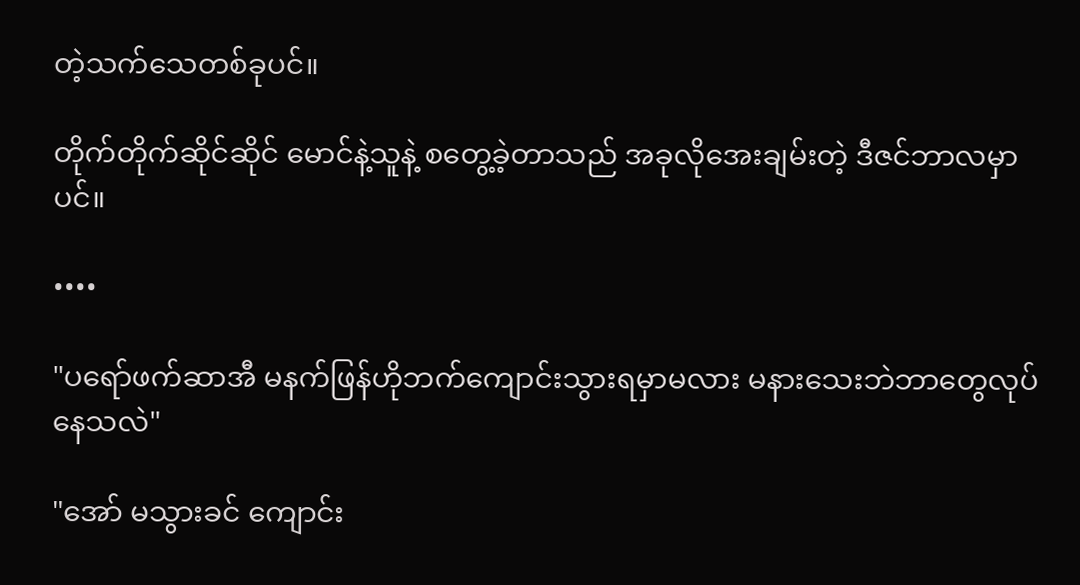တဲ့သက်သေတစ်ခုပင်။

တိုက်တိုက်ဆိုင်ဆိုင် မောင်နဲ့သူနဲ့ စတွေ့ခဲ့တာသည် အခုလိုအေးချမ်းတဲ့ ဒီဇင်ဘာလမှာပင်။

••••

"ပရော်ဖက်ဆာအီ မနက်ဖြန်ဟိုဘက်ကျောင်းသွားရမှာမလား မနားသေးဘဲဘာတွေလုပ်နေသလဲ"

"အော် မသွားခင် ကျောင်း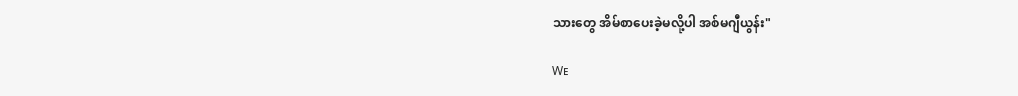သားတွေ အိမ်စာပေးခဲ့မလို့ပါ အစ်မဂျီယွန်း"

Wᴇ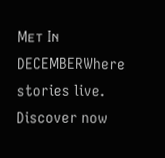Mᴇᴛ Iɴ DECEMBERWhere stories live. Discover now